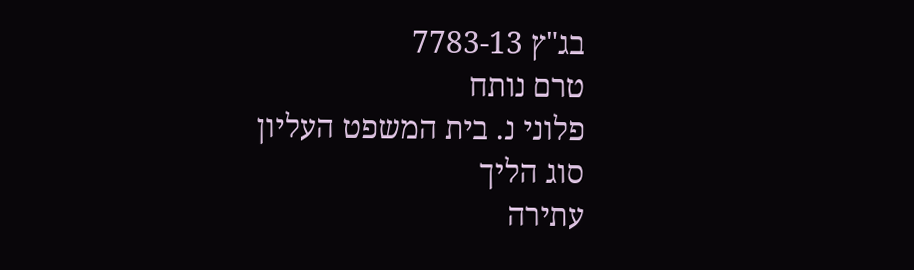בג"ץ 7783-13
טרם נותח
פלוני נ. בית המשפט העליון
סוג הליך
עתירה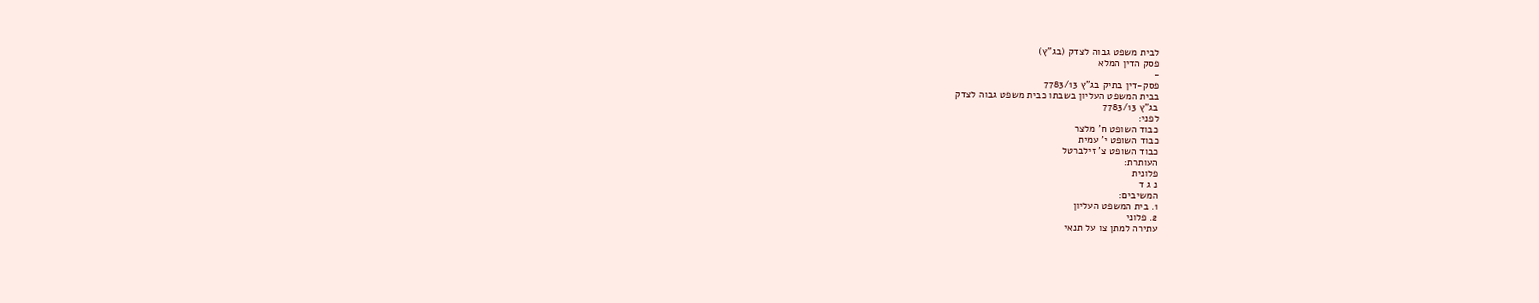לבית משפט גבוה לצדק (בג"ץ)
פסק הדין המלא
-
פסק-דין בתיק בג"ץ 7783/13
בבית המשפט העליון בשבתו כבית משפט גבוה לצדק
בג"ץ 7783/13
לפני:
כבוד השופט ח' מלצר
כבוד השופט י' עמית
כבוד השופט צ' זילברטל
העותרת:
פלונית
נ ג ד
המשיבים:
1. בית המשפט העליון
2. פלוני
עתירה למתן צו על תנאי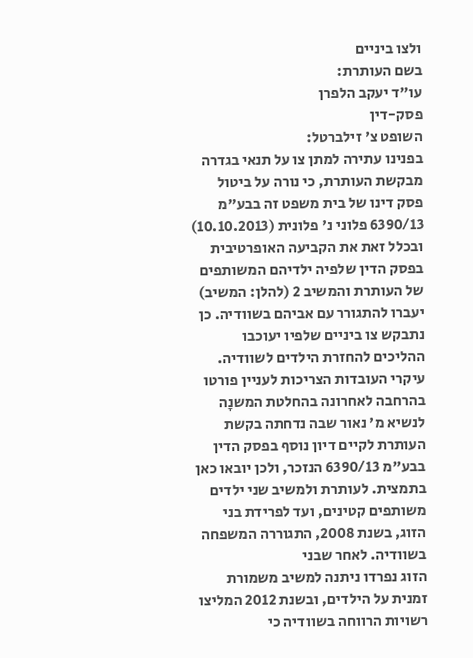ולצו ביניים
בשם העותרת:
עו"ד יעקב הלפרן
פסק-דין
השופט צ' זילברטל:
בפנינו עתירה למתן צו על תנאי בגדרה מבקשת העותרת, כי נורה על ביטול פסק דינו של בית משפט זה בבע"מ 6390/13 פלוני נ' פלונית (10.10.2013) ובכלל זאת את הקביעה האופרטיבית בפסק הדין שלפיה ילדיהם המשותפים של העותרת והמשיב 2 (להלן: המשיב) יעברו להתגורר עם אביהם בשוודיה. כן נתבקש צו ביניים שלפיו יעוכבו ההליכים להחזרת הילדים לשוודיה.
עיקרי העובדות הצריכות לעניין פורטו בהרחבה לאחרונה בהחלטת המשנָה לנשיא מ' נאור שבה נדחתה בקשת העותרת לקיים דיון נוסף בפסק הדין בבע"מ 6390/13 הנזכר, ולכן יובאו כאן בתמצית. לעותרת ולמשיב שני ילדים משותפים קטינים, ועד לפרידת בני הזוג, בשנת 2008, התגוררה המשפחה בשוודיה. לאחר שבני
הזוג נפרדו ניתנה למשיב משמורת זמנית על הילדים, ובשנת 2012 המליצו רשויות הרווחה בשוודיה כי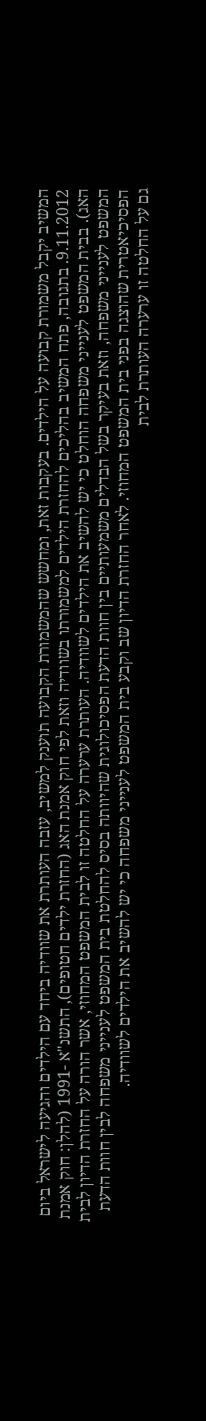המשיב יקבל משמורת קבועה על הילדים. בעקבות זאת, ומחשש שהמשמורת הקבועה תוענק למשיב, עזבה העותרת את שוודיה ביחד עם הילדים והגיעה לישראל ביום 9.11.2012. בתגובה, פתח המשיב בהליכים להחזרת הילדים למשמורתו בשוודיה וזאת לפי חוק אמנת האג (החזרת ילדים חטופים), התשנ"א -1991 (להלן: חוק אמנת האג). בבית המשפט לענייני משפחה הוחלט כי יש להשיב את הילדים לשוודיה. העותרת ערערה על החלטה זו לבית המשפט המחוזי, אשר הורה על החזרת הדיון לבית המשפט לענייני משפחה, וזאת בעיקר בשל הבדלים משמעותיים בין חוות הדעת הפסיכולוגית שהיוותה בסיס להחלטת בית המשפט לענייני משפחה לבין חוות הדעת הפסיכיאטרית שהוצגה בפני בית המשפט המחוזי. לאחר החזרת הדיון שב וקבע בית המשפט לענייני משפחה כי יש להשיב את הילדים לשוודיה.
גם על החלטה זו ערערה העותרת לבית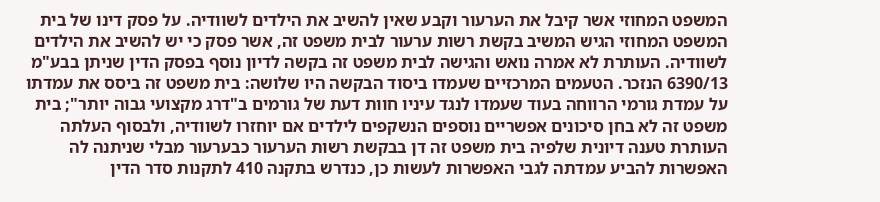המשפט המחוזי אשר קיבל את הערעור וקבע שאין להשיב את הילדים לשוודיה. על פסק דינו של בית המשפט המחוזי הגיש המשיב בקשת רשות ערעור לבית משפט זה, אשר פסק כי יש להשיב את הילדים לשוודיה. העותרת לא אמרה נואש והגישה לבית משפט זה בקשה לדיון נוסף בפסק הדין שניתן בבע"מ 6390/13 הנזכר. הטעמים המרכזיים שעמדו ביסוד הבקשה היו שלושה: בית משפט זה ביסס את עמדתו על עמדת גורמי הרווחה בעוד שעמדו לנגד עיניו חוות דעת של גורמים ב"דרג מקצועי גבוה יותר"; בית משפט זה לא בחן סיכונים אפשריים נוספים הנשקפים לילדים אם יוחזרו לשוודיה, ולבסוף העלתה העותרת טענה דיונית שלפיה בית משפט זה דן בבקשת רשות הערעור כבערעור מבלי שניתנה לה האפשרות להביע עמדתה לגבי האפשרות לעשות כן, כנדרש בתקנה 410 לתקנות סדר הדין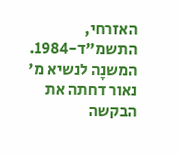האזרחי, התשמ"ד-1984.
המשנָה לנשיא מ' נאור דחתה את הבקשה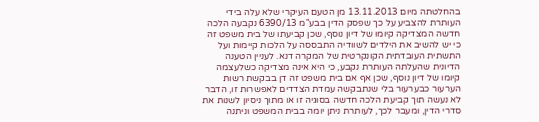בהחלטתה מיום 13.11.2013 מן הטעם העיקרי שלא עלה בידי העותרת להצביע על כך שפסק הדין בבע"מ 6390/13 נקבעה הלכה חדשה המצדיקה קיומו של דיון נוסף, שכן קביעתו של בית משפט זה כי יש להשיב את הילדים לשוודיה התבססה על הלכות קיימות ועל התשתית העובדתית הקונקרטית של המקרה דנא. לעניין הטענה הדיונית שהעלתה העותרת נקבע, כי היא אינה מצדיקה כשלעצמה קיומו של דיון נוסף, שכן אף אם בית משפט זה דן בבקשת רשות הערעור כבערעור בלי שנתבקשה עמדת הצדדים לאפשרות זו, הדבר לא נעשה תוך קביעת הלכה חדשה בסוגיה זו או מתוך ניסיון לשנות את סדרי הדין, ומעבר לכך, לעותרת ניתן יומה בבית המשפט וניתנה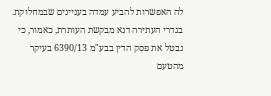לה האפשרות להביע עמדה בעניינים שבמחלוקת.
בגדרי העתירה דנא מבקשת העותרת, כאמור, כי נבטל את פסק הדין בבע"מ 6390/13 בעיקר מהטעם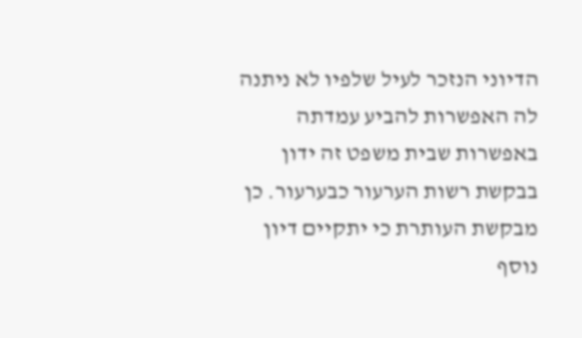הדיוני הנזכר לעיל שלפיו לא ניתנה לה האפשרות להביע עמדתה באפשרות שבית משפט זה ידון בבקשת רשות הערעור כבערעור. כן מבקשת העותרת כי יתקיים דיון נוסף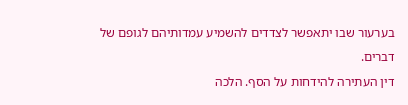בערעור שבו יתאפשר לצדדים להשמיע עמדותיהם לגופם של דברים.
דין העתירה להידחות על הסף. הלכה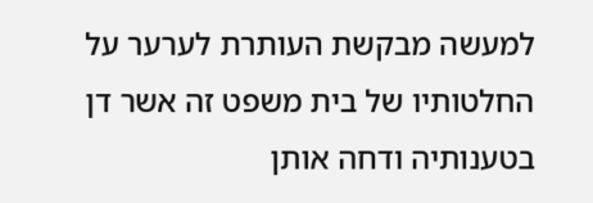למעשה מבקשת העותרת לערער על החלטותיו של בית משפט זה אשר דן בטענותיה ודחה אותן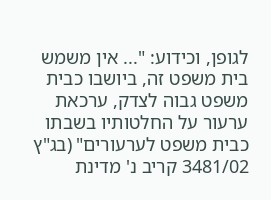לגופן, וכידוע: "... אין משמש בית משפט זה, ביושבו כבית משפט גבוה לצדק, ערכאת ערעור על החלטותיו בשבתו כבית משפט לערעורים" (בג"ץ 3481/02 קריב נ' מדינת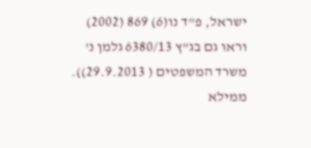ישראל, פ''ד נו(6) 869 (2002) וראו גם בג"ץ 6380/13 גלמן נ' משרד המשפטים ( 29.9.2013)). ממילא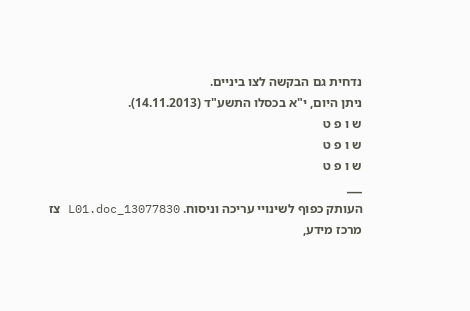נדחית גם הבקשה לצו ביניים.
ניתן היום, י"א בכסלו התשע"ד (14.11.2013).
ש ו פ ט
ש ו פ ט
ש ו פ ט
___
העותק כפוף לשינויי עריכה וניסוח. 13077830_L01.doc צז
מרכז מידע,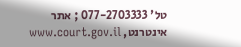טל' 077-2703333 ; אתר אינטרנט, www.court.gov.il